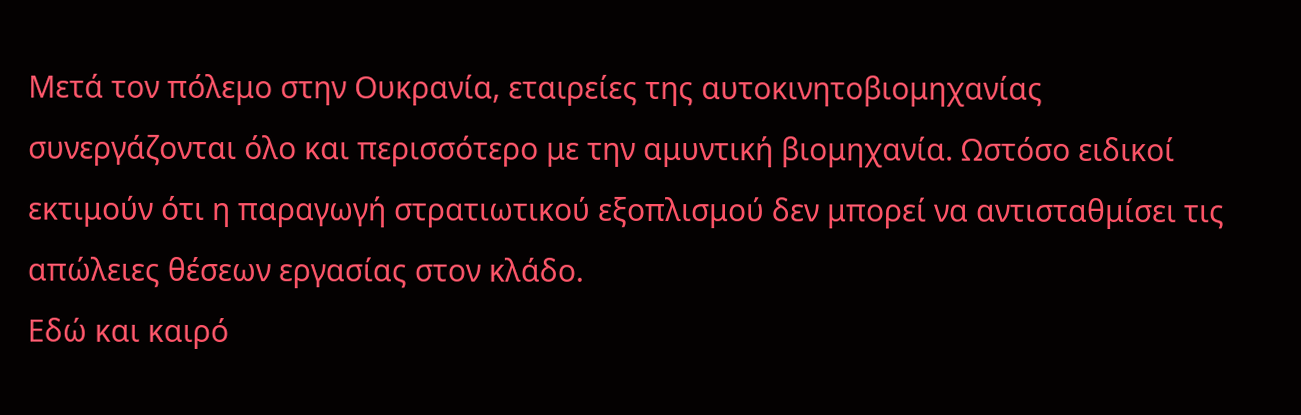Μετά τον πόλεμο στην Ουκρανία, εταιρείες της αυτοκινητοβιομηχανίας συνεργάζονται όλο και περισσότερο με την αμυντική βιομηχανία. Ωστόσο ειδικοί εκτιμούν ότι η παραγωγή στρατιωτικού εξοπλισμού δεν μπορεί να αντισταθμίσει τις απώλειες θέσεων εργασίας στον κλάδο.
Εδώ και καιρό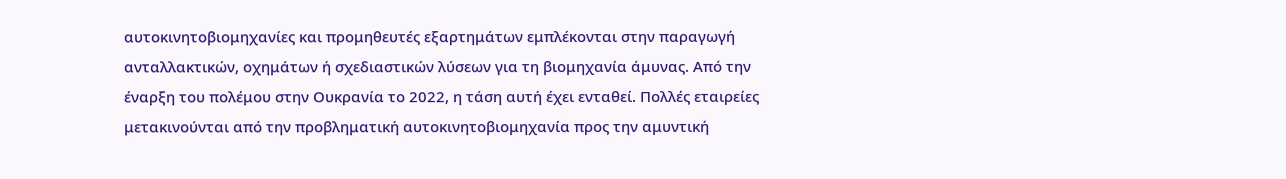αυτοκινητοβιομηχανίες και προμηθευτές εξαρτημάτων εμπλέκονται στην παραγωγή ανταλλακτικών, οχημάτων ή σχεδιαστικών λύσεων για τη βιομηχανία άμυνας. Από την έναρξη του πολέμου στην Ουκρανία το 2022, η τάση αυτή έχει ενταθεί. Πολλές εταιρείες μετακινούνται από την προβληματική αυτοκινητοβιομηχανία προς την αμυντική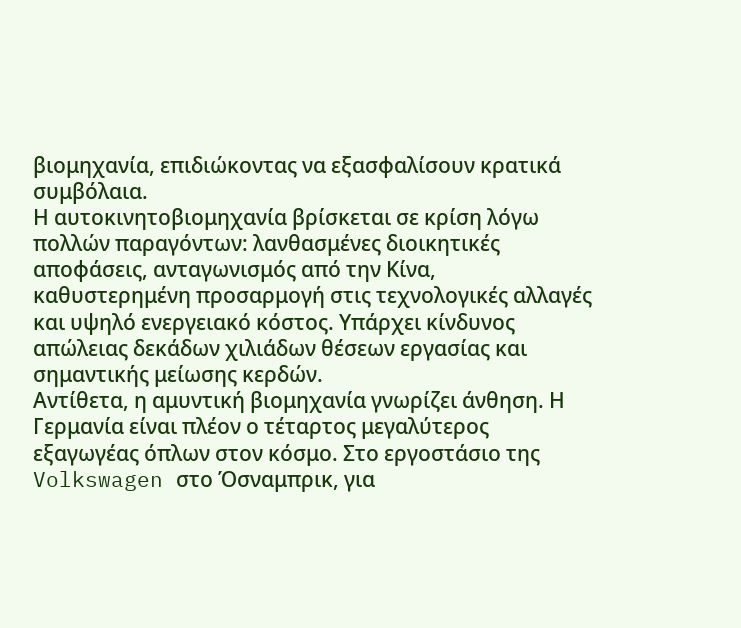βιομηχανία, επιδιώκοντας να εξασφαλίσουν κρατικά συμβόλαια.
Η αυτοκινητοβιομηχανία βρίσκεται σε κρίση λόγω πολλών παραγόντων: λανθασμένες διοικητικές αποφάσεις, ανταγωνισμός από την Κίνα, καθυστερημένη προσαρμογή στις τεχνολογικές αλλαγές και υψηλό ενεργειακό κόστος. Υπάρχει κίνδυνος απώλειας δεκάδων χιλιάδων θέσεων εργασίας και σημαντικής μείωσης κερδών.
Αντίθετα, η αμυντική βιομηχανία γνωρίζει άνθηση. Η Γερμανία είναι πλέον ο τέταρτος μεγαλύτερος εξαγωγέας όπλων στον κόσμο. Στο εργοστάσιο της Volkswagen στο Όσναμπρικ, για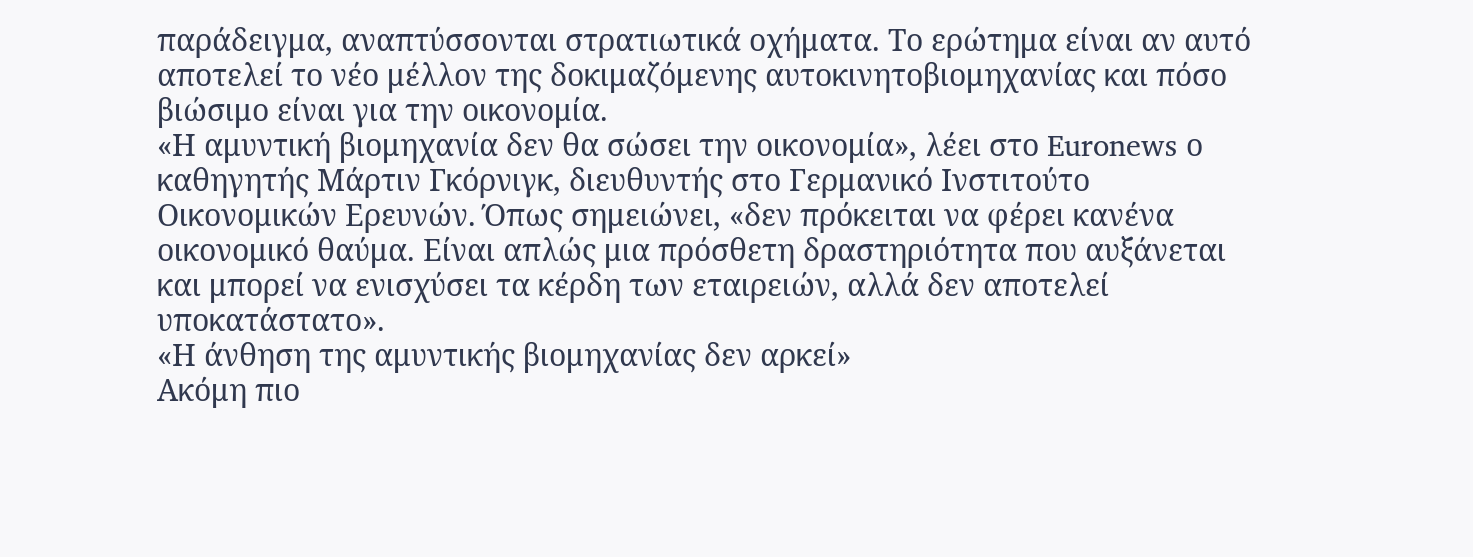παράδειγμα, αναπτύσσονται στρατιωτικά οχήματα. Το ερώτημα είναι αν αυτό αποτελεί το νέο μέλλον της δοκιμαζόμενης αυτοκινητοβιομηχανίας και πόσο βιώσιμο είναι για την οικονομία.
«Η αμυντική βιομηχανία δεν θα σώσει την οικονομία», λέει στο Euronews ο καθηγητής Μάρτιν Γκόρνιγκ, διευθυντής στο Γερμανικό Ινστιτούτο Οικονομικών Ερευνών. Όπως σημειώνει, «δεν πρόκειται να φέρει κανένα οικονομικό θαύμα. Είναι απλώς μια πρόσθετη δραστηριότητα που αυξάνεται και μπορεί να ενισχύσει τα κέρδη των εταιρειών, αλλά δεν αποτελεί υποκατάστατο».
«Η άνθηση της αμυντικής βιομηχανίας δεν αρκεί»
Ακόμη πιο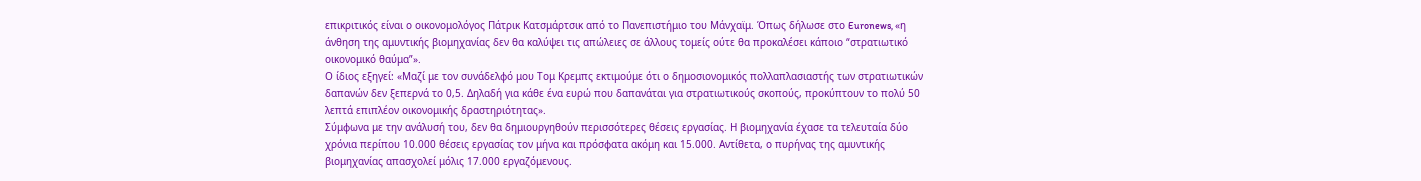επικριτικός είναι ο οικονομολόγος Πάτρικ Κατσμάρτσικ από το Πανεπιστήμιο του Μάνχαϊμ. Όπως δήλωσε στο Euronews, «η άνθηση της αμυντικής βιομηχανίας δεν θα καλύψει τις απώλειες σε άλλους τομείς ούτε θα προκαλέσει κάποιο “στρατιωτικό οικονομικό θαύμα”».
Ο ίδιος εξηγεί: «Μαζί με τον συνάδελφό μου Τομ Κρεμπς εκτιμούμε ότι ο δημοσιονομικός πολλαπλασιαστής των στρατιωτικών δαπανών δεν ξεπερνά το 0,5. Δηλαδή για κάθε ένα ευρώ που δαπανάται για στρατιωτικούς σκοπούς, προκύπτουν το πολύ 50 λεπτά επιπλέον οικονομικής δραστηριότητας».
Σύμφωνα με την ανάλυσή του, δεν θα δημιουργηθούν περισσότερες θέσεις εργασίας. Η βιομηχανία έχασε τα τελευταία δύο χρόνια περίπου 10.000 θέσεις εργασίας τον μήνα και πρόσφατα ακόμη και 15.000. Αντίθετα, ο πυρήνας της αμυντικής βιομηχανίας απασχολεί μόλις 17.000 εργαζόμενους.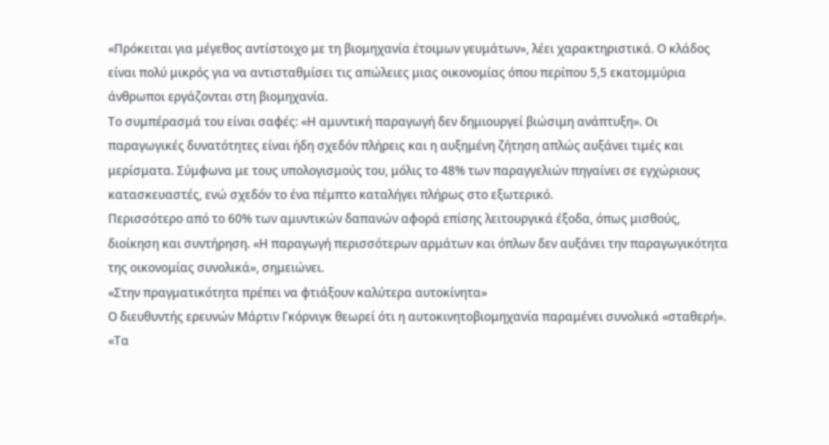«Πρόκειται για μέγεθος αντίστοιχο με τη βιομηχανία έτοιμων γευμάτων», λέει χαρακτηριστικά. Ο κλάδος είναι πολύ μικρός για να αντισταθμίσει τις απώλειες μιας οικονομίας όπου περίπου 5,5 εκατομμύρια άνθρωποι εργάζονται στη βιομηχανία.
Το συμπέρασμά του είναι σαφές: «Η αμυντική παραγωγή δεν δημιουργεί βιώσιμη ανάπτυξη». Οι παραγωγικές δυνατότητες είναι ήδη σχεδόν πλήρεις και η αυξημένη ζήτηση απλώς αυξάνει τιμές και μερίσματα. Σύμφωνα με τους υπολογισμούς του, μόλις το 48% των παραγγελιών πηγαίνει σε εγχώριους κατασκευαστές, ενώ σχεδόν το ένα πέμπτο καταλήγει πλήρως στο εξωτερικό.
Περισσότερο από το 60% των αμυντικών δαπανών αφορά επίσης λειτουργικά έξοδα, όπως μισθούς, διοίκηση και συντήρηση. «Η παραγωγή περισσότερων αρμάτων και όπλων δεν αυξάνει την παραγωγικότητα της οικονομίας συνολικά», σημειώνει.
«Στην πραγματικότητα πρέπει να φτιάξουν καλύτερα αυτοκίνητα»
Ο διευθυντής ερευνών Μάρτιν Γκόρνιγκ θεωρεί ότι η αυτοκινητοβιομηχανία παραμένει συνολικά «σταθερή».
«Τα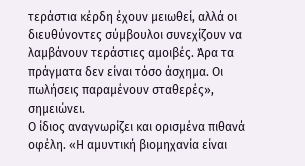τεράστια κέρδη έχουν μειωθεί, αλλά οι διευθύνοντες σύμβουλοι συνεχίζουν να λαμβάνουν τεράστιες αμοιβές. Άρα τα πράγματα δεν είναι τόσο άσχημα. Οι πωλήσεις παραμένουν σταθερές», σημειώνει.
Ο ίδιος αναγνωρίζει και ορισμένα πιθανά οφέλη. «Η αμυντική βιομηχανία είναι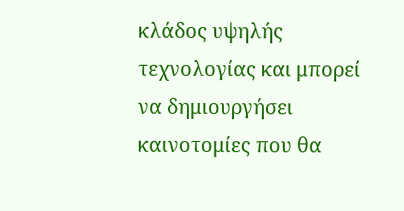κλάδος υψηλής τεχνολογίας και μπορεί να δημιουργήσει καινοτομίες που θα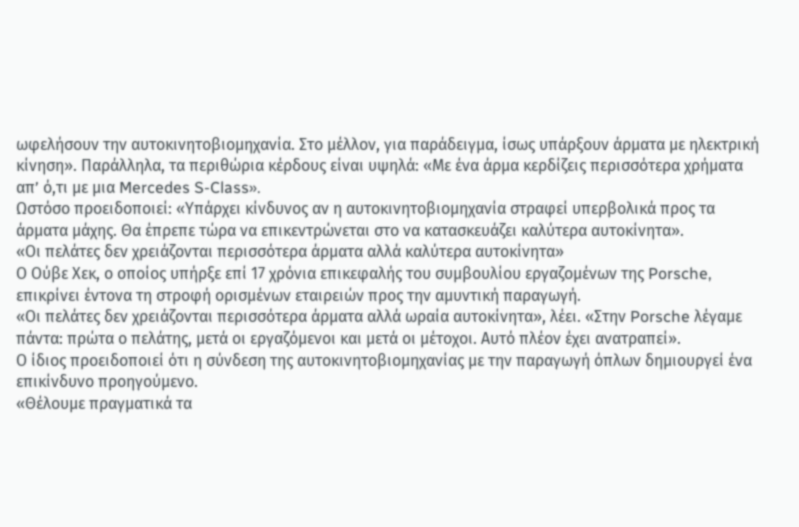ωφελήσουν την αυτοκινητοβιομηχανία. Στο μέλλον, για παράδειγμα, ίσως υπάρξουν άρματα με ηλεκτρική κίνηση». Παράλληλα, τα περιθώρια κέρδους είναι υψηλά: «Με ένα άρμα κερδίζεις περισσότερα χρήματα απ’ ό,τι με μια Mercedes S-Class».
Ωστόσο προειδοποιεί: «Υπάρχει κίνδυνος αν η αυτοκινητοβιομηχανία στραφεί υπερβολικά προς τα άρματα μάχης. Θα έπρεπε τώρα να επικεντρώνεται στο να κατασκευάζει καλύτερα αυτοκίνητα».
«Οι πελάτες δεν χρειάζονται περισσότερα άρματα αλλά καλύτερα αυτοκίνητα»
Ο Ούβε Χεκ, ο οποίος υπήρξε επί 17 χρόνια επικεφαλής του συμβουλίου εργαζομένων της Porsche, επικρίνει έντονα τη στροφή ορισμένων εταιρειών προς την αμυντική παραγωγή.
«Οι πελάτες δεν χρειάζονται περισσότερα άρματα αλλά ωραία αυτοκίνητα», λέει. «Στην Porsche λέγαμε πάντα: πρώτα ο πελάτης, μετά οι εργαζόμενοι και μετά οι μέτοχοι. Αυτό πλέον έχει ανατραπεί».
Ο ίδιος προειδοποιεί ότι η σύνδεση της αυτοκινητοβιομηχανίας με την παραγωγή όπλων δημιουργεί ένα επικίνδυνο προηγούμενο.
«Θέλουμε πραγματικά τα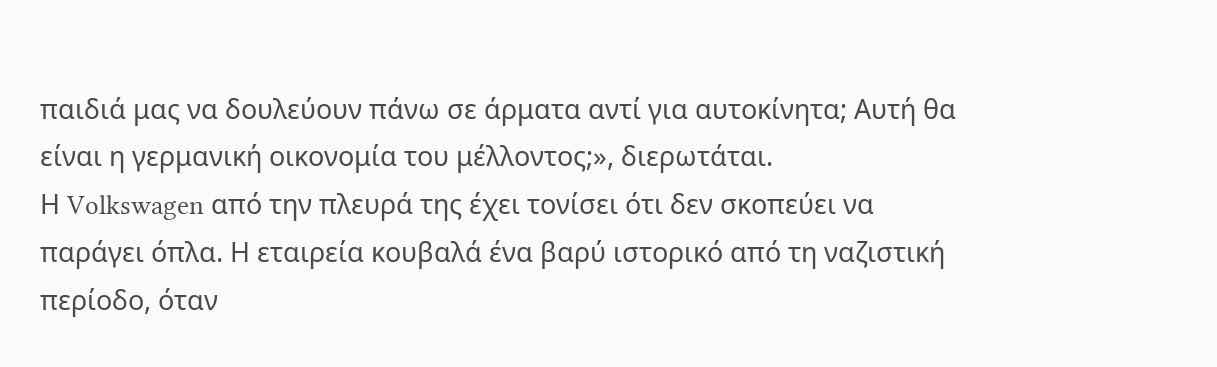παιδιά μας να δουλεύουν πάνω σε άρματα αντί για αυτοκίνητα; Αυτή θα είναι η γερμανική οικονομία του μέλλοντος;», διερωτάται.
Η Volkswagen από την πλευρά της έχει τονίσει ότι δεν σκοπεύει να παράγει όπλα. Η εταιρεία κουβαλά ένα βαρύ ιστορικό από τη ναζιστική περίοδο, όταν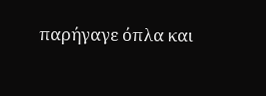παρήγαγε όπλα και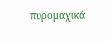πυρομαχικά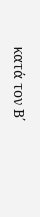κατά τον Β΄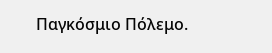Παγκόσμιο Πόλεμο.